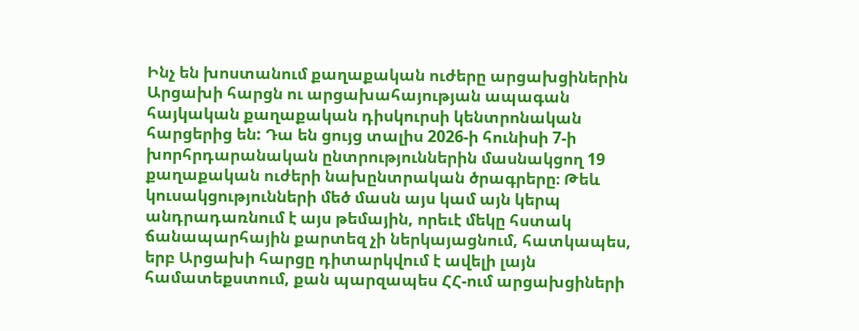Ինչ են խոստանում քաղաքական ուժերը արցախցիներին
Արցախի հարցն ու արցախահայության ապագան հայկական քաղաքական դիսկուրսի կենտրոնական հարցերից են: Դա են ցույց տալիս 2026-ի հունիսի 7-ի խորհրդարանական ընտրություններին մասնակցող 19 քաղաքական ուժերի նախընտրական ծրագրերը։ Թեև կուսակցությունների մեծ մասն այս կամ այն կերպ անդրադառնում է այս թեմային, որեւէ մեկը հստակ ճանապարհային քարտեզ չի ներկայացնում, հատկապես, երբ Արցախի հարցը դիտարկվում է ավելի լայն համատեքստում, քան պարզապես ՀՀ-ում արցախցիների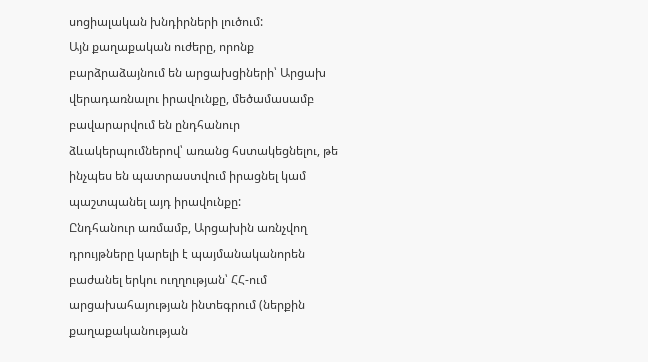սոցիալական խնդիրների լուծում:
Այն քաղաքական ուժերը, որոնք բարձրաձայնում են արցախցիների՝ Արցախ վերադառնալու իրավունքը, մեծամասամբ բավարարվում են ընդհանուր ձևակերպումներով՝ առանց հստակեցնելու, թե ինչպես են պատրաստվում իրացնել կամ պաշտպանել այդ իրավունքը:
Ընդհանուր առմամբ, Արցախին առնչվող դրույթները կարելի է պայմանականորեն բաժանել երկու ուղղության՝ ՀՀ-ում արցախահայության ինտեգրում (ներքին քաղաքականության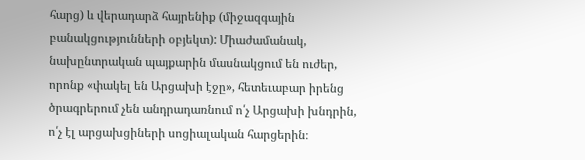հարց) և վերադարձ հայրենիք (միջազգային բանակցությունների օբյեկտ): Միաժամանակ, նախընտրական պայքարին մասնակցում են ուժեր, որոնք «փակել են Արցախի էջը», հետեւաբար իրենց ծրագրերում չեն անդրադառնում ո՛չ Արցախի խնդրին, ո՛չ էլ արցախցիների սոցիալական հարցերին։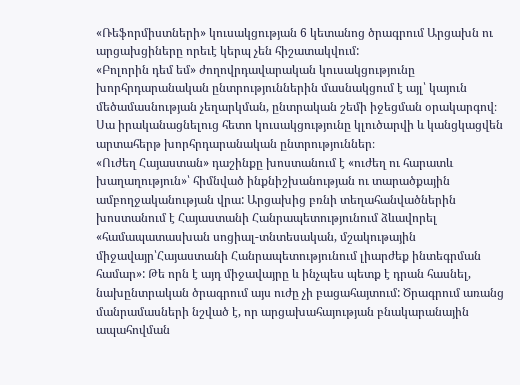«Ռեֆորմիստների» կուսակցության 6 կետանոց ծրագրում Արցախն ու արցախցիները որեւէ կերպ չեն հիշատակվում:
«Բոլորին դեմ եմ» ժողովրդավարական կուսակցությունը խորհրդարանական ընտրություններին մասնակցում է այլ՝ կայուն մեծամասնության չեղարկման, ընտրական շեմի իջեցման օրակարգով։ Սա իրականացնելուց հետո կուսակցությունը կլուծարվի և կանցկացվեն արտահերթ խորհրդարանական ընտրություններ։
«Ուժեղ Հայաստան» դաշինքը խոստանում է «ուժեղ ու հարատև խաղաղություն»՝ հիմնված ինքնիշխանության ու տարածքային ամբողջականության վրա: Արցախից բռնի տեղահանվածներին խոստանում է Հայաստանի Հանրապետությունում ձևավորել «համապատասխան սոցիալ-տնտեսական, մշակութային միջավայր՝Հայաստանի Հանրապետությունում լիարժեք ինտեգրման համար»: Թե որն է այդ միջավայրը և ինչպես պետք է դրան հասնել, նախընտրական ծրագրում այս ուժը չի բացահայտում: Ծրագրում առանց մանրամասների նշված է, որ արցախահայության բնակարանային ապահովման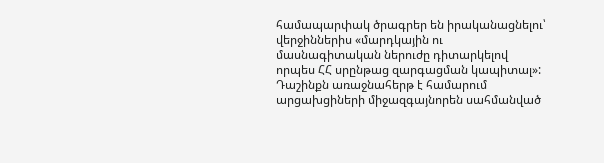համապարփակ ծրագրեր են իրականացնելու՝ վերջիններիս «մարդկային ու մասնագիտական ներուժը դիտարկելով որպես ՀՀ սրընթաց զարգացման կապիտալ»:
Դաշինքն առաջնահերթ է համարում արցախցիների միջազգայնորեն սահմանված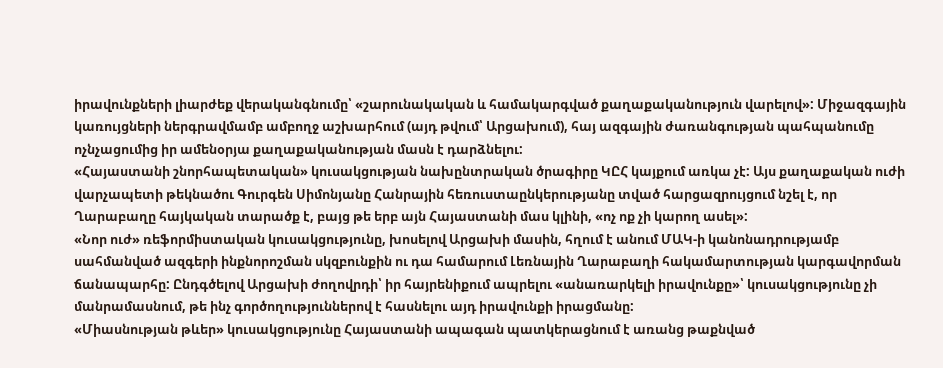իրավունքների լիարժեք վերականգնումը՝ «շարունակական և համակարգված քաղաքականություն վարելով»: Միջազգային կառույցների ներգրավմամբ ամբողջ աշխարհում (այդ թվում՝ Արցախում), հայ ազգային ժառանգության պահպանումը ոչնչացումից իր ամենօրյա քաղաքականության մասն է դարձնելու:
«Հայաստանի շնորհապետական» կուսակցության նախընտրական ծրագիրը ԿԸՀ կայքում առկա չէ: Այս քաղաքական ուժի վարչապետի թեկնածու Գուրգեն Սիմոնյանը Հանրային հեռուստաընկերությանը տված հարցազրույցում նշել է, որ Ղարաբաղը հայկական տարածք է, բայց թե երբ այն Հայաստանի մաս կլինի, «ոչ ոք չի կարող ասել»:
«Նոր ուժ» ռեֆորմիստական կուսակցությունը, խոսելով Արցախի մասին, հղում է անում ՄԱԿ-ի կանոնադրությամբ սահմանված ազգերի ինքնորոշման սկզբունքին ու դա համարում Լեռնային Ղարաբաղի հակամարտության կարգավորման ճանապարհը: Ընդգծելով Արցախի ժողովրդի՝ իր հայրենիքում ապրելու «անառարկելի իրավունքը»՝ կուսակցությունը չի մանրամասնում, թե ինչ գործողություններով է հասնելու այդ իրավունքի իրացմանը:
«Միասնության թևեր» կուսակցությունը Հայաստանի ապագան պատկերացնում է առանց թաքնված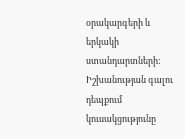օրակարգերի և երկակի ստանդարտների: Իշխանության գալու դեպքում կուսակցությունը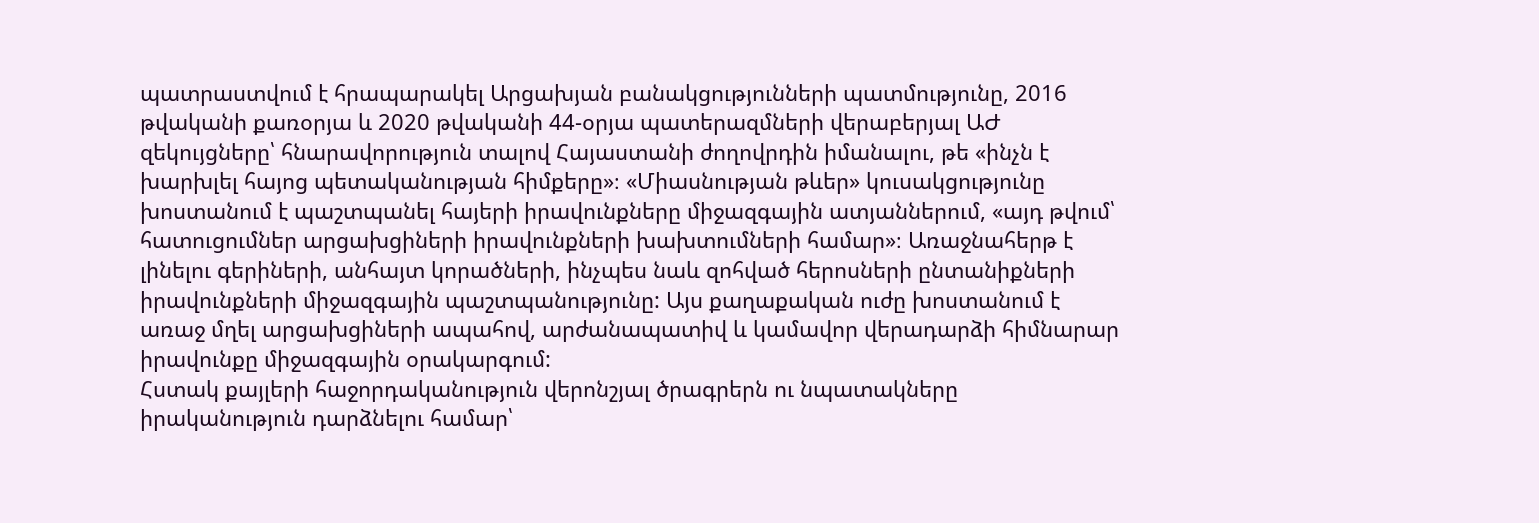պատրաստվում է հրապարակել Արցախյան բանակցությունների պատմությունը, 2016 թվականի քառօրյա և 2020 թվականի 44-օրյա պատերազմների վերաբերյալ ԱԺ զեկույցները՝ հնարավորություն տալով Հայաստանի ժողովրդին իմանալու, թե «ինչն է խարխլել հայոց պետականության հիմքերը»։ «Միասնության թևեր» կուսակցությունը խոստանում է պաշտպանել հայերի իրավունքները միջազգային ատյաններում, «այդ թվում՝ հատուցումներ արցախցիների իրավունքների խախտումների համար»։ Առաջնահերթ է լինելու գերիների, անհայտ կորածների, ինչպես նաև զոհված հերոսների ընտանիքների իրավունքների միջազգային պաշտպանությունը: Այս քաղաքական ուժը խոստանում է առաջ մղել արցախցիների ապահով, արժանապատիվ և կամավոր վերադարձի հիմնարար իրավունքը միջազգային օրակարգում:
Հստակ քայլերի հաջորդականություն վերոնշյալ ծրագրերն ու նպատակները իրականություն դարձնելու համար՝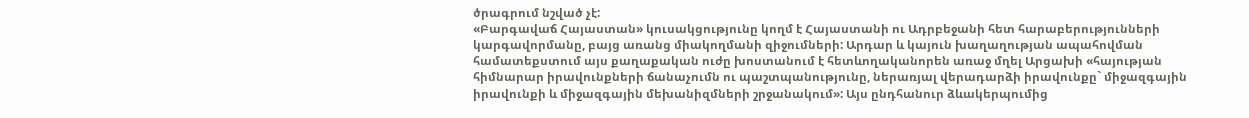ծրագրում նշված չէ:
«Բարգավաճ Հայաստան» կուսակցությունը կողմ է Հայաստանի ու Ադրբեջանի հետ հարաբերությունների կարգավորմանը, բայց առանց միակողմանի զիջումների: Արդար և կայուն խաղաղության ապահովման համատեքստում այս քաղաքական ուժը խոստանում է հետևողականորեն առաջ մղել Արցախի «հայության հիմնարար իրավունքների ճանաչումն ու պաշտպանությունը, ներառյալ վերադարձի իրավունքը` միջազգային իրավունքի և միջազգային մեխանիզմների շրջանակում»: Այս ընդհանուր ձևակերպումից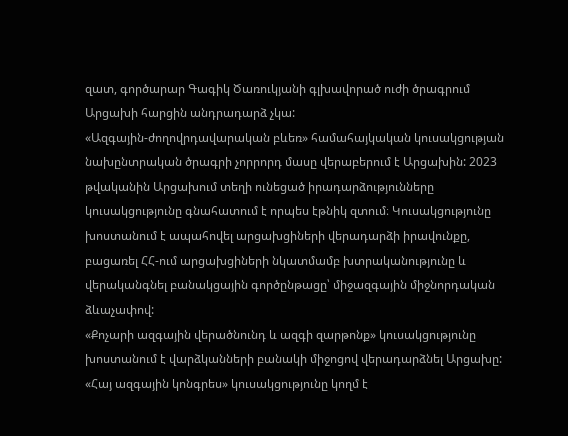զատ, գործարար Գագիկ Ծառուկյանի գլխավորած ուժի ծրագրում Արցախի հարցին անդրադարձ չկա:
«Ազգային-ժողովրդավարական բևեռ» համահայկական կուսակցության նախընտրական ծրագրի չորրորդ մասը վերաբերում է Արցախին: 2023 թվականին Արցախում տեղի ունեցած իրադարձությունները կուսակցությունը գնահատում է որպես էթնիկ զտում։ Կուսակցությունը խոստանում է ապահովել արցախցիների վերադարձի իրավունքը, բացառել ՀՀ-ում արցախցիների նկատմամբ խտրականությունը և վերականգնել բանակցային գործընթացը՝ միջազգային միջնորդական ձևաչափով:
«Քոչարի ազգային վերածնունդ և ազգի զարթոնք» կուսակցությունը խոստանում է վարձկանների բանակի միջոցով վերադարձնել Արցախը:
«Հայ ազգային կոնգրես» կուսակցությունը կողմ է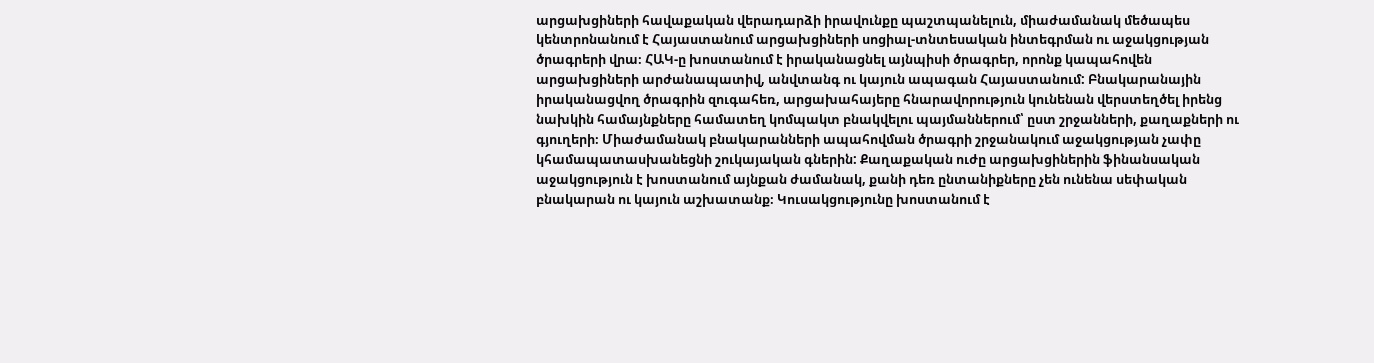արցախցիների հավաքական վերադարձի իրավունքը պաշտպանելուն, միաժամանակ մեծապես կենտրոնանում է Հայաստանում արցախցիների սոցիալ-տնտեսական ինտեգրման ու աջակցության ծրագրերի վրա։ ՀԱԿ-ը խոստանում է իրականացնել այնպիսի ծրագրեր, որոնք կապահովեն արցախցիների արժանապատիվ, անվտանգ ու կայուն ապագան Հայաստանում: Բնակարանային իրականացվող ծրագրին զուգահեռ, արցախահայերը հնարավորություն կունենան վերստեղծել իրենց նախկին համայնքները համատեղ կոմպակտ բնակվելու պայմաններում՝ ըստ շրջանների, քաղաքների ու գյուղերի։ Միաժամանակ բնակարանների ապահովման ծրագրի շրջանակում աջակցության չափը կհամապատասխանեցնի շուկայական գներին: Քաղաքական ուժը արցախցիներին ֆինանսական աջակցություն է խոստանում այնքան ժամանակ, քանի դեռ ընտանիքները չեն ունենա սեփական բնակարան ու կայուն աշխատանք։ Կուսակցությունը խոստանում է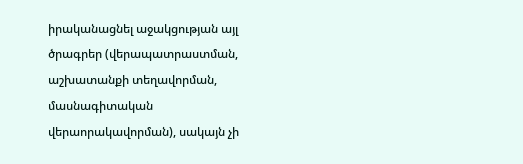իրականացնել աջակցության այլ ծրագրեր (վերապատրաստման, աշխատանքի տեղավորման, մասնագիտական վերաորակավորման), սակայն չի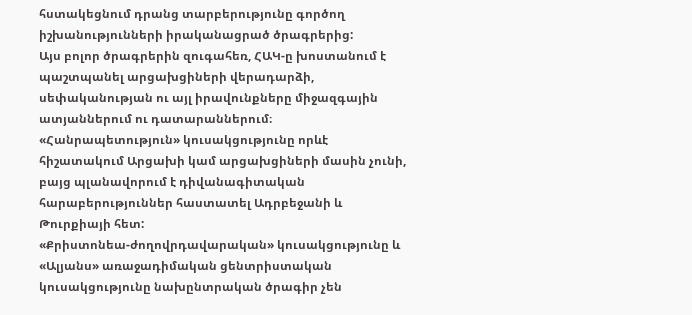հստակեցնում դրանց տարբերությունը գործող իշխանությունների իրականացրած ծրագրերից:
Այս բոլոր ծրագրերին զուգահեռ, ՀԱԿ-ը խոստանում է պաշտպանել արցախցիների վերադարձի, սեփականության ու այլ իրավունքները միջազգային ատյաններում ու դատարաններում։
«Հանրապետություն» կուսակցությունը որևէ հիշատակում Արցախի կամ արցախցիների մասին չունի, բայց պլանավորում է դիվանագիտական հարաբերություններ հաստատել Ադրբեջանի և Թուրքիայի հետ:
«Քրիստոնեա-ժողովրդավարական» կուսակցությունը և «Ալյանս» առաջադիմական ցենտրիստական կուսակցությունը նախընտրական ծրագիր չեն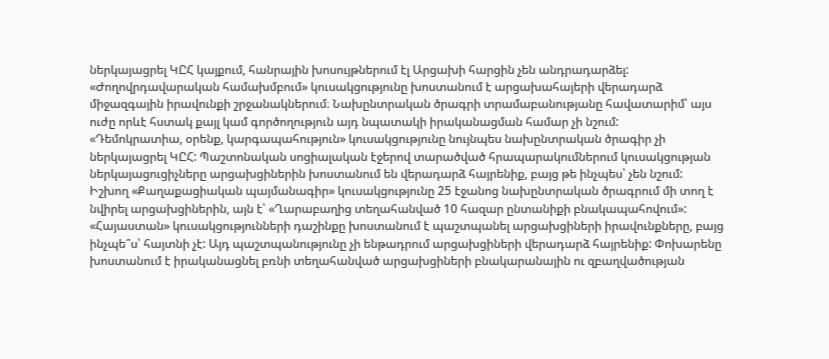ներկայացրել ԿԸՀ կայքում, հանրային խոսույթներում էլ Արցախի հարցին չեն անդրադարձել:
«Ժողովրդավարական համախմբում» կուսակցությունը խոստանում է արցախահայերի վերադարձ միջազգային իրավունքի շրջանակներում։ Նախընտրական ծրագրի տրամաբանությանը հավատարիմ՝ այս ուժը որևէ հստակ քայլ կամ գործողություն այդ նպատակի իրականացման համար չի նշում:
«Դեմոկրատիա, օրենք, կարգապահություն» կուսակցությունը նույնպես նախընտրական ծրագիր չի ներկայացրել ԿԸՀ: Պաշտոնական սոցիալական էջերով տարածված հրապարակումներում կուսակցության ներկայացուցիչները արցախցիներին խոստանում են վերադարձ հայրենիք, բայց թե ինչպես՝ չեն նշում:
Իշխող «Քաղաքացիական պայմանագիր» կուսակցությունը 25 էջանոց նախընտրական ծրագրում մի տող է նվիրել արցախցիներին, այն է՝ «Ղարաբաղից տեղահանված 10 հազար ընտանիքի բնակապահովում»:
«Հայաստան» կուսակցությունների դաշինքը խոստանում է պաշտպանել արցախցիների իրավունքները, բայց ինչպե՞ս՝ հայտնի չէ: Այդ պաշտպանությունը չի ենթադրում արցախցիների վերադարձ հայրենիք: Փոխարենը խոստանում է իրականացնել բռնի տեղահանված արցախցիների բնակարանային ու զբաղվածության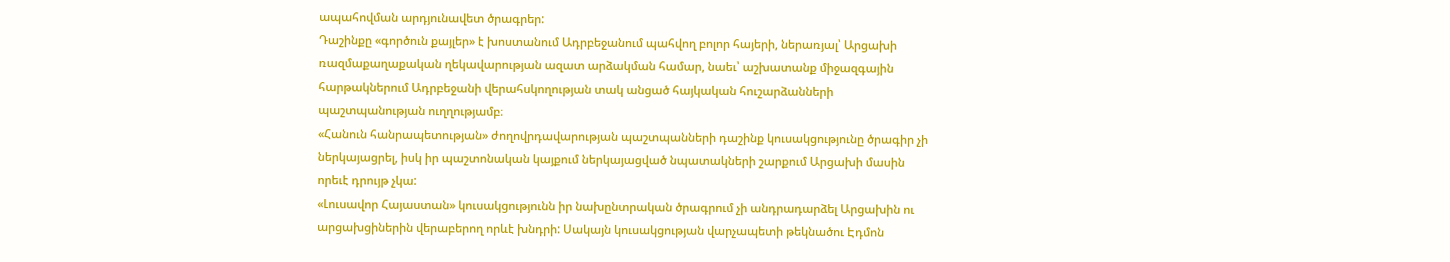ապահովման արդյունավետ ծրագրեր:
Դաշինքը «գործուն քայլեր» է խոստանում Ադրբեջանում պահվող բոլոր հայերի, ներառյալ՝ Արցախի ռազմաքաղաքական ղեկավարության ազատ արձակման համար, նաեւ՝ աշխատանք միջազգային հարթակներում Ադրբեջանի վերահսկողության տակ անցած հայկական հուշարձանների պաշտպանության ուղղությամբ։
«Հանուն հանրապետության» ժողովրդավարության պաշտպանների դաշինք կուսակցությունը ծրագիր չի ներկայացրել, իսկ իր պաշտոնական կայքում ներկայացված նպատակների շարքում Արցախի մասին որեւէ դրույթ չկա:
«Լուսավոր Հայաստան» կուսակցությունն իր նախընտրական ծրագրում չի անդրադարձել Արցախին ու արցախցիներին վերաբերող որևէ խնդրի: Սակայն կուսակցության վարչապետի թեկնածու Էդմոն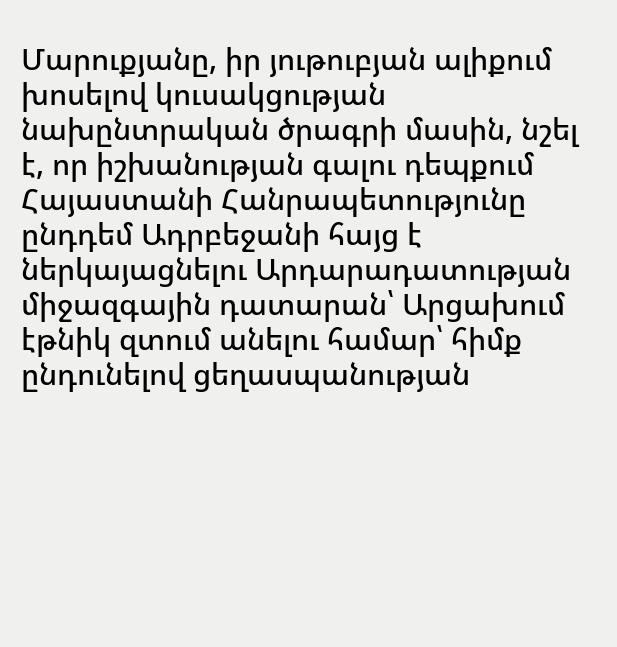Մարուքյանը, իր յութուբյան ալիքում խոսելով կուսակցության նախընտրական ծրագրի մասին, նշել է, որ իշխանության գալու դեպքում Հայաստանի Հանրապետությունը ընդդեմ Ադրբեջանի հայց է ներկայացնելու Արդարադատության միջազգային դատարան՝ Արցախում էթնիկ զտում անելու համար՝ հիմք ընդունելով ցեղասպանության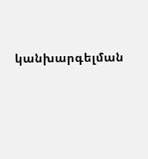կանխարգելման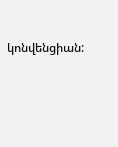կոնվենցիան: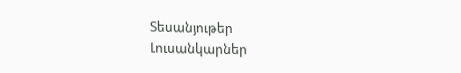Տեսանյութեր
Լուսանկարներ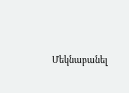Մեկնաբանել